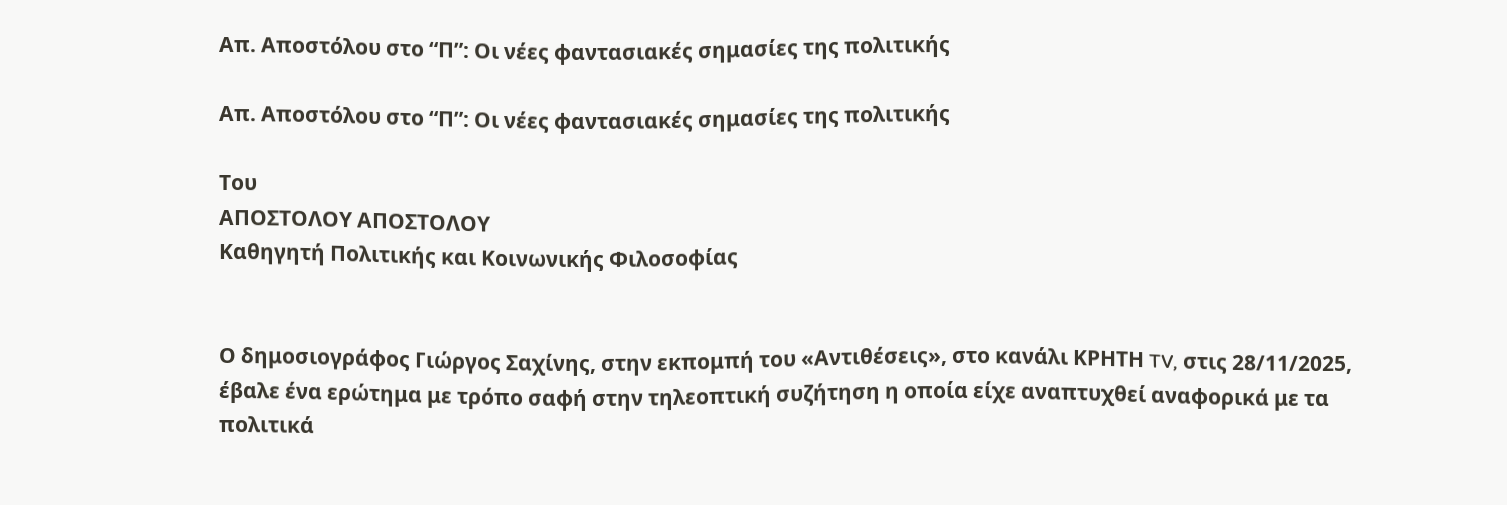Απ. Αποστόλου στο “Π”: Οι νέες φαντασιακές σημασίες της πολιτικής

Απ. Αποστόλου στο “Π”: Οι νέες φαντασιακές σημασίες της πολιτικής

Του
ΑΠΟΣΤΟΛΟΥ ΑΠΟΣΤΟΛΟΥ
Καθηγητή Πολιτικής και Κοινωνικής Φιλοσοφίας


Ο δημοσιογράφος Γιώργος Σαχίνης, στην εκπομπή του «Αντιθέσεις», στο κανάλι ΚΡΗΤΗ TV, στις 28/11/2025, έβαλε ένα ερώτημα με τρόπο σαφή στην τηλεοπτική συζήτηση η οποία είχε αναπτυχθεί αναφορικά με τα πολιτικά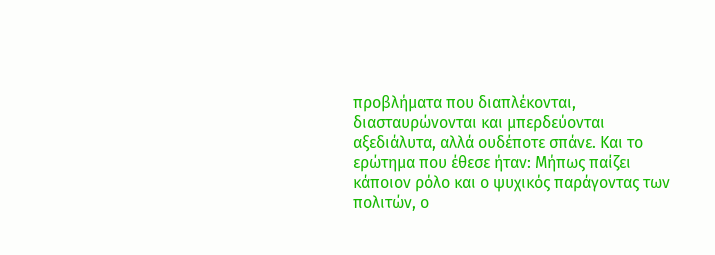προβλήματα που διαπλέκονται, διασταυρώνονται και μπερδεύονται αξεδιάλυτα, αλλά ουδέποτε σπάνε. Και το ερώτημα που έθεσε ήταν: Μήπως παίζει κάποιον ρόλο και ο ψυχικός παράγοντας των πολιτών, ο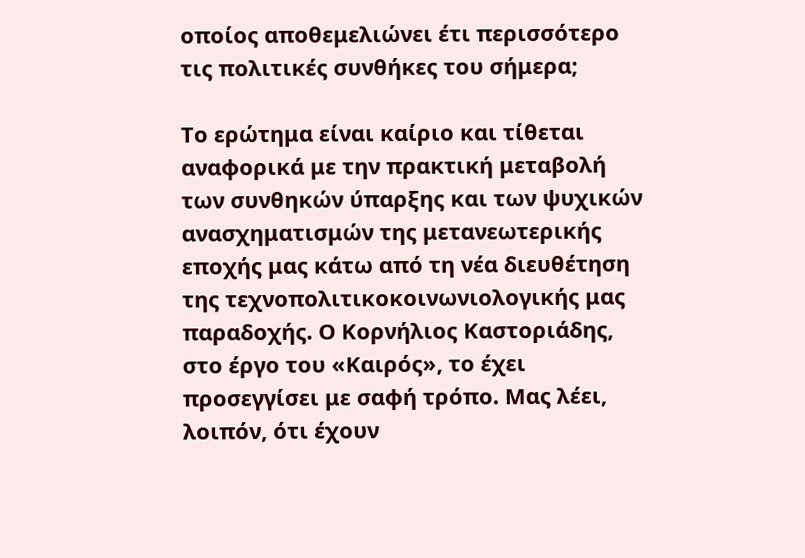οποίος αποθεμελιώνει έτι περισσότερο τις πολιτικές συνθήκες του σήμερα;

Το ερώτημα είναι καίριο και τίθεται αναφορικά με την πρακτική μεταβολή των συνθηκών ύπαρξης και των ψυχικών ανασχηματισμών της μετανεωτερικής εποχής μας κάτω από τη νέα διευθέτηση της τεχνοπολιτικοκοινωνιολογικής μας παραδοχής. Ο Κορνήλιος Καστοριάδης, στο έργο του «Καιρός», το έχει προσεγγίσει με σαφή τρόπο. Μας λέει, λοιπόν, ότι έχουν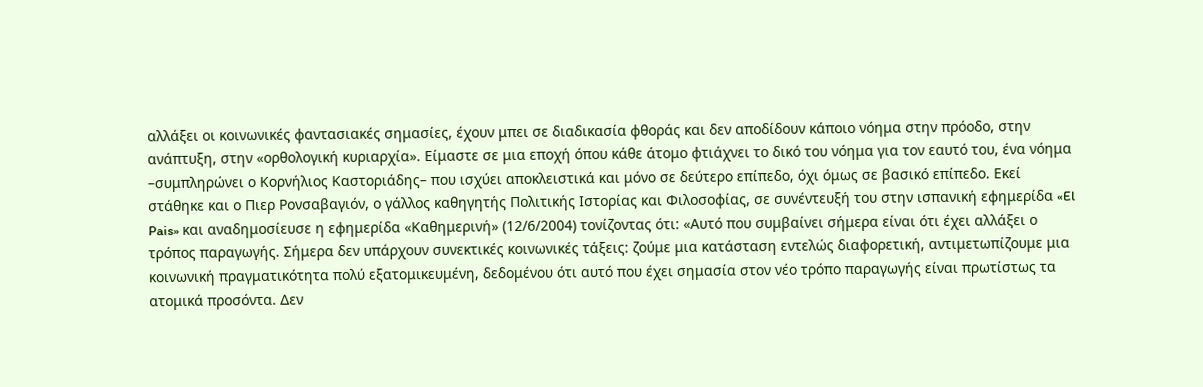αλλάξει οι κοινωνικές φαντασιακές σημασίες, έχουν μπει σε διαδικασία φθοράς και δεν αποδίδουν κάποιο νόημα στην πρόοδο, στην ανάπτυξη, στην «ορθολογική κυριαρχία». Είμαστε σε μια εποχή όπου κάθε άτομο φτιάχνει το δικό του νόημα για τον εαυτό του, ένα νόημα –συμπληρώνει ο Κορνήλιος Καστοριάδης– που ισχύει αποκλειστικά και μόνο σε δεύτερο επίπεδο, όχι όμως σε βασικό επίπεδο. Εκεί στάθηκε και ο Πιερ Ρονσαβαγιόν, ο γάλλος καθηγητής Πολιτικής Ιστορίας και Φιλοσοφίας, σε συνέντευξή του στην ισπανική εφημερίδα «El Pais» και αναδημοσίευσε η εφημερίδα «Καθημερινή» (12/6/2004) τονίζοντας ότι: «Αυτό που συμβαίνει σήμερα είναι ότι έχει αλλάξει ο τρόπος παραγωγής. Σήμερα δεν υπάρχουν συνεκτικές κοινωνικές τάξεις: ζούμε μια κατάσταση εντελώς διαφορετική, αντιμετωπίζουμε μια κοινωνική πραγματικότητα πολύ εξατομικευμένη, δεδομένου ότι αυτό που έχει σημασία στον νέο τρόπο παραγωγής είναι πρωτίστως τα ατομικά προσόντα. Δεν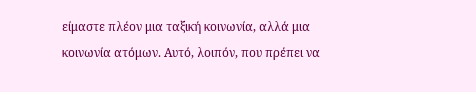είμαστε πλέον μια ταξική κοινωνία, αλλά μια κοινωνία ατόμων. Αυτό, λοιπόν, που πρέπει να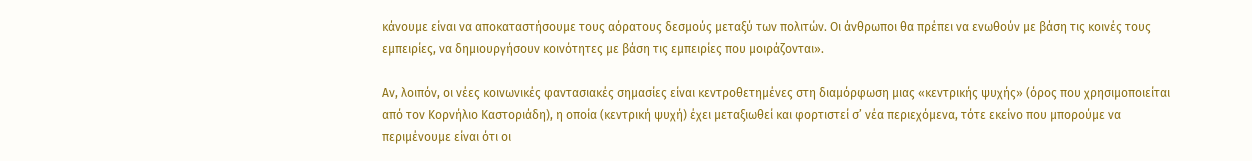κάνουμε είναι να αποκαταστήσουμε τους αόρατους δεσμούς μεταξύ των πολιτών. Οι άνθρωποι θα πρέπει να ενωθούν με βάση τις κοινές τους εμπειρίες, να δημιουργήσουν κοινότητες με βάση τις εμπειρίες που μοιράζονται».

Αν, λοιπόν, οι νέες κοινωνικές φαντασιακές σημασίες είναι κεντροθετημένες στη διαμόρφωση μιας «κεντρικής ψυχής» (όρος που χρησιμοποιείται από τον Κορνήλιο Καστοριάδη), η οποία (κεντρική ψυχή) έχει μεταξιωθεί και φορτιστεί σ’ νέα περιεχόμενα, τότε εκείνο που μπορούμε να περιμένουμε είναι ότι οι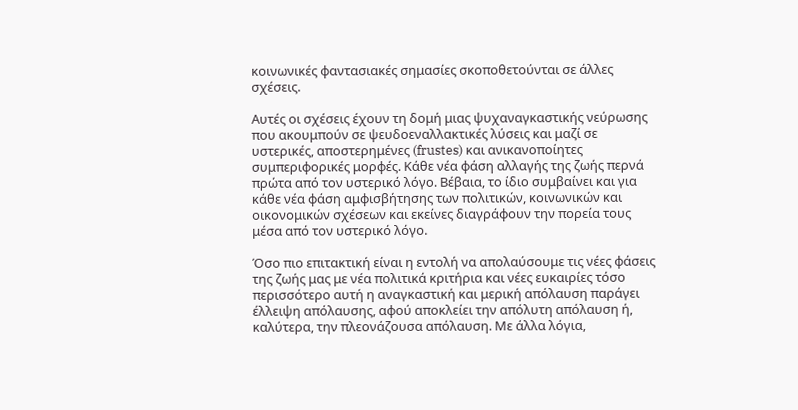κοινωνικές φαντασιακές σημασίες σκοποθετούνται σε άλλες σχέσεις.

Αυτές οι σχέσεις έχουν τη δομή μιας ψυχαναγκαστικής νεύρωσης που ακουμπούν σε ψευδοεναλλακτικές λύσεις και μαζί σε υστερικές, αποστερημένες (frustes) και ανικανοποίητες συμπεριφορικές μορφές. Κάθε νέα φάση αλλαγής της ζωής περνά πρώτα από τον υστερικό λόγο. Βέβαια, το ίδιο συμβαίνει και για κάθε νέα φάση αμφισβήτησης των πολιτικών, κοινωνικών και οικονομικών σχέσεων και εκείνες διαγράφουν την πορεία τους μέσα από τον υστερικό λόγο.

Όσο πιο επιτακτική είναι η εντολή να απολαύσουμε τις νέες φάσεις της ζωής μας με νέα πολιτικά κριτήρια και νέες ευκαιρίες τόσο περισσότερο αυτή η αναγκαστική και μερική απόλαυση παράγει έλλειψη απόλαυσης, αφού αποκλείει την απόλυτη απόλαυση ή, καλύτερα, την πλεονάζουσα απόλαυση. Με άλλα λόγια,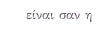είναι σαν η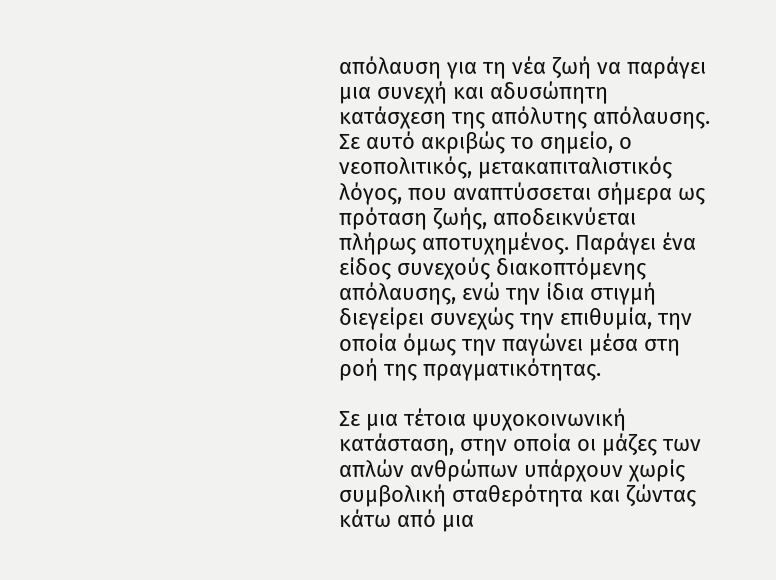απόλαυση για τη νέα ζωή να παράγει μια συνεχή και αδυσώπητη κατάσχεση της απόλυτης απόλαυσης. Σε αυτό ακριβώς το σημείο, ο νεοπολιτικός, μετακαπιταλιστικός λόγος, που αναπτύσσεται σήμερα ως πρόταση ζωής, αποδεικνύεται πλήρως αποτυχημένος. Παράγει ένα είδος συνεχούς διακοπτόμενης απόλαυσης, ενώ την ίδια στιγμή διεγείρει συνεχώς την επιθυμία, την οποία όμως την παγώνει μέσα στη ροή της πραγματικότητας.

Σε μια τέτοια ψυχοκοινωνική κατάσταση, στην οποία οι μάζες των απλών ανθρώπων υπάρχουν χωρίς συμβολική σταθερότητα και ζώντας κάτω από μια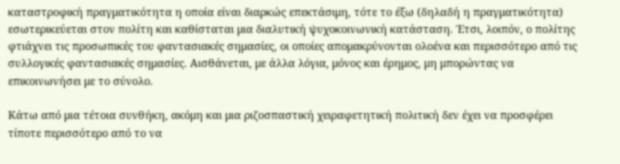καταστροφική πραγματικότητα η οποία είναι διαρκώς επεκτάσιμη, τότε το έξω (δηλαδή η πραγματικότητα) εσωτερικεύεται στον πολίτη και καθίσταται μια διαλυτική ψυχοκοινωνική κατάσταση. Έτσι, λοιπόν, ο πολίτης φτιάχνει τις προσωπικές του φαντασιακές σημασίες, οι οποίες απομακρύνονται ολοένα και περισσότερο από τις συλλογικές φαντασιακές σημασίες. Αισθάνεται, με άλλα λόγια, μόνος και έρημος, μη μπορώντας να επικοινωνήσει με το σύνολο.

Κάτω από μια τέτοια συνθήκη, ακόμη και μια ριζοσπαστική χειραφετητική πολιτική δεν έχει να προσφέρει τίποτε περισσότερο από το να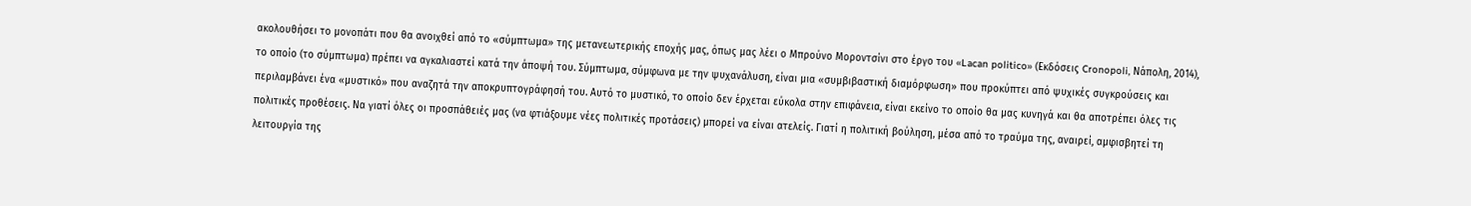ακολουθήσει το μονοπάτι που θα ανοιχθεί από το «σύμπτωμα» της μετανεωτερικής εποχής μας, όπως μας λέει ο Μπρούνο Μοροντσίνι στο έργο του «Lacan politico» (Εκδόσεις Cronopoli, Νάπολη, 2014), το οποίο (το σύμπτωμα) πρέπει να αγκαλιαστεί κατά την άποψή του. Σύμπτωμα, σύμφωνα με την ψυχανάλυση, είναι μια «συμβιβαστική διαμόρφωση» που προκύπτει από ψυχικές συγκρούσεις και περιλαμβάνει ένα «μυστικό» που αναζητά την αποκρυπτογράφησή του. Αυτό το μυστικό, το οποίο δεν έρχεται εύκολα στην επιφάνεια, είναι εκείνο το οποίο θα μας κυνηγά και θα αποτρέπει όλες τις πολιτικές προθέσεις. Να γιατί όλες οι προσπάθειές μας (να φτιάξουμε νέες πολιτικές προτάσεις) μπορεί να είναι ατελείς. Γιατί η πολιτική βούληση, μέσα από το τραύμα της, αναιρεί, αμφισβητεί τη λειτουργία της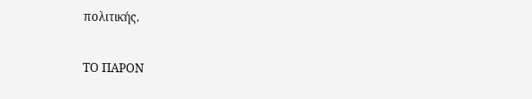πολιτικής.

ΤΟ ΠΑΡΟΝ